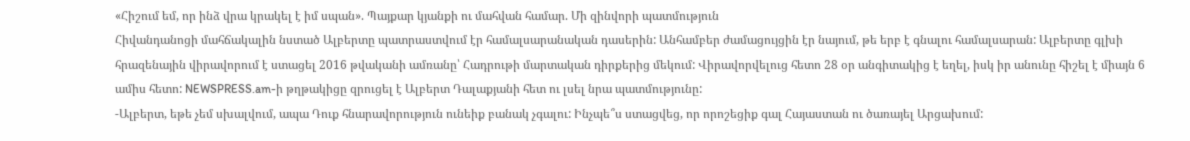«Հիշում եմ, որ ինձ վրա կրակել է իմ սպան». Պայքար կյանքի ու մահվան համար. Մի զինվորի պատմություն
Հիվանդանոցի մահճակալին նստած Ալբերտը պատրաստվում էր համալսարանական դասերին: Անհամբեր ժամացույցին էր նայում, թե երբ է գնալու համալսարան: Ալբերտը գլխի հրազենային վիրավորում է ստացել 2016 թվականի ամռանը՝ Հադրութի մարտական դիրքերից մեկում: Վիրավորվելուց հետո 28 օր անգիտակից է եղել, իսկ իր անունը հիշել է միայն 6 ամիս հետո: NEWSPRESS.am-ի թղթակիցը զրուցել է Ալբերտ Դալաքյանի հետ ու լսել նրա պատմությունը:
-Ալբերտ, եթե չեմ սխալվում, ապա Դուք հնարավորություն ունեիք բանակ չգալու: Ինչպե՞ս ստացվեց, որ որոշեցիք գալ Հայաստան ու ծառայել Արցախում: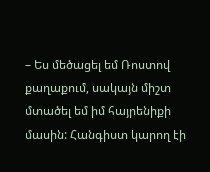– Ես մեծացել եմ Ռոստով քաղաքում, սակայն միշտ մտածել եմ իմ հայրենիքի մասին: Հանգիստ կարող էի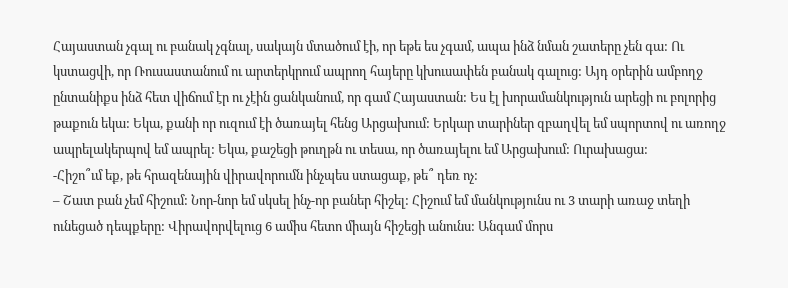Հայաստան չգալ ու բանակ չգնալ, սակայն մտածում էի, որ եթե ես չգամ, ապա ինձ նման շատերը չեն գա: Ու կստացվի, որ Ռուսաստանում ու արտերկրում ապրող հայերը կխուսափեն բանակ գալուց: Այդ օրերին ամբողջ ընտանիքս ինձ հետ վիճում էր ու չէին ցանկանում, որ գամ Հայաստան: Ես էլ խորամանկություն արեցի ու բոլորից թաքուն եկա: Եկա, քանի որ ուզում էի ծառայել հենց Արցախում: Երկար տարիներ զբաղվել եմ սպորտով ու առողջ ապրելակերպով եմ ապրել: Եկա, քաշեցի թուղթն ու տեսա, որ ծառայելու եմ Արցախում: Ուրախացա:
-Հիշո՞ւմ եք, թե հրազենային վիրավորումն ինչպես ստացաք, թե՞ դեռ ոչ:
– Շատ բան չեմ հիշում: Նոր-նոր եմ սկսել ինչ-որ բաներ հիշել: Հիշում եմ մանկությունս ու 3 տարի առաջ տեղի ունեցած դեպքերը: Վիրավորվելուց 6 ամիս հետո միայն հիշեցի անունս: Անգամ մորս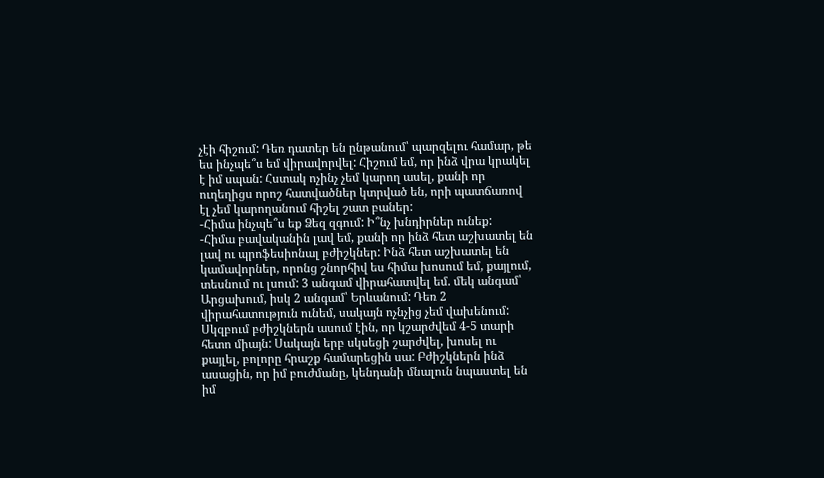չէի հիշում: Դեռ դատեր են ընթանում՝ պարզելու համար, թե ես ինչպե՞ս եմ վիրավորվել: Հիշում եմ, որ ինձ վրա կրակել է իմ սպան: Հստակ ոչինչ չեմ կարող ասել, քանի որ ուղեղիցս որոշ հատվածներ կտրված են, որի պատճառով էլ չեմ կարողանում հիշել շատ բաներ:
-Հիմա ինչպե՞ս եք Ձեզ զգում: Ի՞նչ խնդիրներ ունեք:
-Հիմա բավականին լավ եմ, քանի որ ինձ հետ աշխատել են լավ ու պրոֆեսիոնալ բժիշկներ: Ինձ հետ աշխատել են կամավորներ, որոնց շնորհիվ ես հիմա խոսում եմ, քայլում, տեսնում ու լսում: 3 անգամ վիրահատվել եմ. մեկ անգամ՝ Արցախում, իսկ 2 անգամ՝ Երևանում: Դեռ 2 վիրահատություն ունեմ, սակայն ոչնչից չեմ վախենում: Սկզբում բժիշկներն ասում էին, որ կշարժվեմ 4-5 տարի հետո միայն: Սակայն երբ սկսեցի շարժվել, խոսել ու քայլել, բոլորը հրաշք համարեցին սա: Բժիշկներն ինձ ասացին, որ իմ բուժմանը, կենդանի մնալուն նպաստել են իմ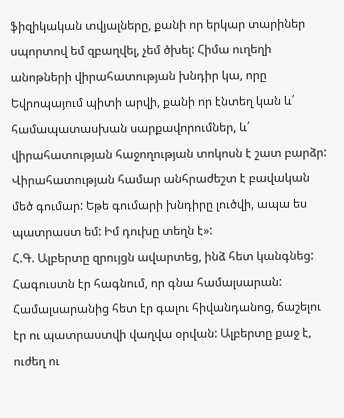ֆիզիկական տվյալները, քանի որ երկար տարիներ սպորտով եմ զբաղվել, չեմ ծխել: Հիմա ուղեղի անոթների վիրահատության խնդիր կա, որը Եվրոպայում պիտի արվի, քանի որ էնտեղ կան և՛ համապատասխան սարքավորումներ, և՛ վիրահատության հաջողության տոկոսն է շատ բարձր: Վիրահատության համար անհրաժեշտ է բավական մեծ գումար: Եթե գումարի խնդիրը լուծվի, ապա ես պատրաստ եմ: Իմ դուխը տեղն է»:
Հ.Գ. Ալբերտը զրույցն ավարտեց, ինձ հետ կանգնեց: Հագուստն էր հագնում, որ գնա համալսարան: Համալսարանից հետ էր գալու հիվանդանոց, ճաշելու էր ու պատրաստվի վաղվա օրվան: Ալբերտը քաջ է, ուժեղ ու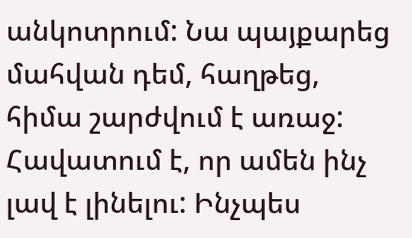անկոտրում: Նա պայքարեց մահվան դեմ, հաղթեց, հիմա շարժվում է առաջ: Հավատում է, որ ամեն ինչ լավ է լինելու: Ինչպես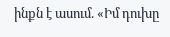ինքն է ասում. «Իմ դուխը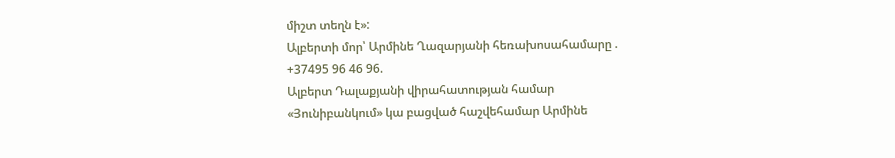միշտ տեղն է»:
Ալբերտի մոր՝ Արմինե Ղազարյանի հեռախոսահամարը . +37495 96 46 96.
Ալբերտ Դալաքյանի վիրահատության համար «Յունիբանկում» կա բացված հաշվեհամար Արմինե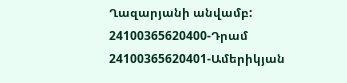Ղազարյանի անվամբ:
24100365620400-Դրամ
24100365620401-Ամերիկյան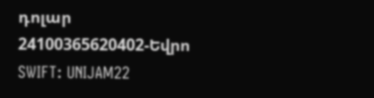դոլար
24100365620402-Եվրո
SWIFT: UNIJAM22